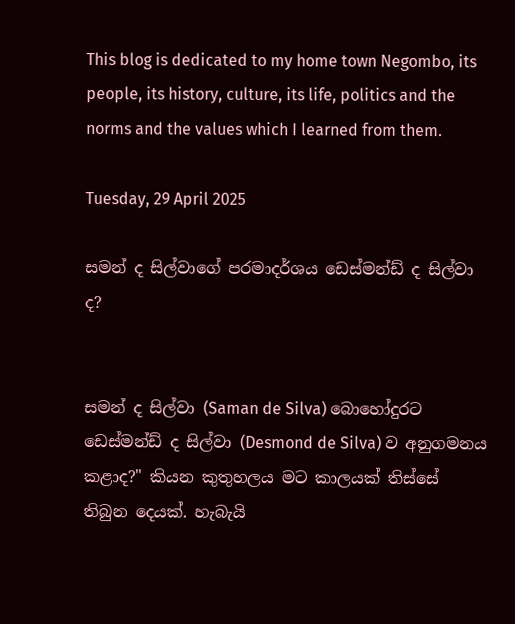This blog is dedicated to my home town Negombo, its people, its history, culture, its life, politics and the norms and the values which I learned from them.

Tuesday, 29 April 2025

සමන් ද සිල්වාගේ පරමාදර්ශය ඩෙස්මන්ඩ් ද සිල්වා ද?


සමන් ද සිල්වා (Saman de Silva) බොහෝදුරට ඩෙස්මන්ඩ් ද සිල්වා (Desmond de Silva) ව අනුගමනය කළාද?" කියන කුතුහලය මට කාලයක් තිස්සේ තිබුන දෙයක්. හැබැයි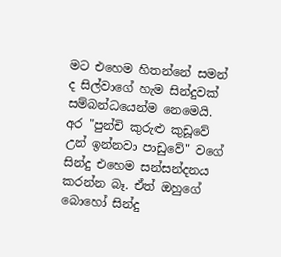මට එහෙම හිතන්නේ සමන් ද සිල්වාගේ හැම සින්දුවක් සම්බන්ධයෙන්ම නෙමෙයි. අර "පුන්චි කුරුළු කුඩූවේ උන් ඉන්නවා පාඩුවේ" වගේ සින්දු එහෙම සන්සන්දනය කරන්න බෑ. ඒත් ඔහුගේ බොහෝ සින්දු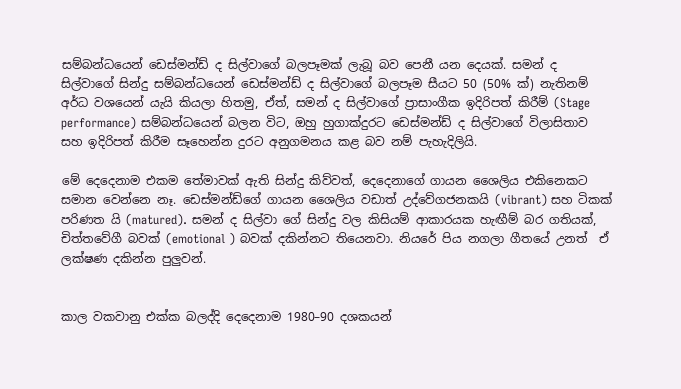සම්බන්ධයෙන් ඩෙස්මන්ඩ් ද සිල්වාගේ බලපෑමක් ලැබූ බව පෙනී යන දෙයක්. සමන් ද සිල්වාගේ සින්දු සම්බන්ධයෙන් ඩෙස්මන්ඩ් ද සිල්වාගේ බලපෑම සීයට 50 (50% ක්) නැතිනම් අර්ධ වශයෙන් යැයි කියලා හිතමු, ඒත්, සමන් ද සිල්වාගේ ප්‍රාසාංගීක ඉදිරිපත් කිරීම් (Stage performance) සම්බන්ධයෙන් බලන විට, ඔහු හුගාක්දුරට ඩෙස්මන්ඩ් ද සිල්වාගේ විලාසිතාව සහ ඉදිරිපත් කිරීම සෑහෙන්න දුරට අනුගමනය කළ බව නම් පැහැදිලියි.

මේ දෙදෙනාම එකම තේමාවක් ඇති සින්දු කිව්වත්, දෙදෙනාගේ ගායන ශෛලිය එකිනෙකට සමාන වෙන්නෙ නෑ. ඩෙස්මන්ඩ්ගේ ගායන ශෛලිය වඩාත් උද්වේගජනකයි (vibrant) සහ ටිකක් පරිණත යි (matured). සමන් ද සිල්වා ගේ සින්දු වල කිසියම් ආකාරයක හැඟීම් බර ගතියක්, චිත්තවේගී බවක් (emotional ) බවක් දකින්නට තියෙනවා. නියරේ පිය නගලා ගීතයේ උනත්  ඒ ලක්ෂණ දකින්න පුලුවන්.


කාල වකවානු එක්ක බලද්දි දෙදෙනාම 1980–90 දශකයන්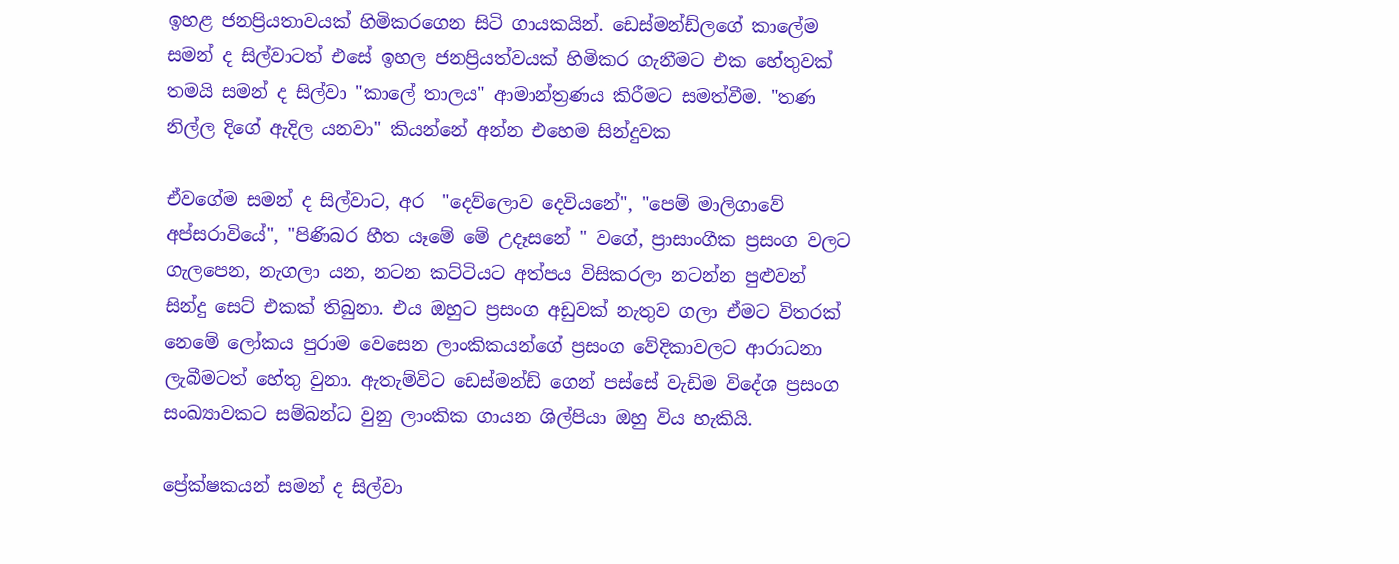ඉහළ ජනප්‍රියතාවයක් හිමිකරගෙන සිටි ගායකයින්. ඩෙස්මන්ඩ්ලගේ කාලේම සමන් ද සිල්වාටත් එසේ ඉහල ජනප්‍රියත්වයක් හිමිකර ගැනීමට එක හේතුවක් තමයි සමන් ද සිල්වා "කාලේ තාලය" ආමාන්ත්‍රණය කිරීමට සමත්වීම. "තණ නිල්ල දිගේ ඇදිල යනවා" කියන්නේ අන්න එහෙම සින්දුවක

ඒවගේම සමන් ද සිල්වාට, අර  "දෙව්ලොව දෙවියනේ", "පෙම් මාලිගාවේ අප්සරාවියේ", "පිණිබර හීත යෑමේ මේ උදෑසනේ " වගේ, ප්‍රාසාංගීක ප්‍රසංග වලට ගැලපෙන, නැගලා යන, නටන කට්ටියට අත්පය විසිකරලා නටන්න පුළුවන් සින්දු සෙට් එකක් තිබුනා. එය ඔහුට ප්‍රසංග අඩුවක් නැතුව ගලා ඒමට විතරක් නෙමේ ලෝකය පුරාම වෙසෙන ලාංකිකයන්ගේ ප්‍රසංග වේදිකාවලට ආරාධනා ලැබීමටත් හේතු වුනා. ඇතැම්විට ඩෙස්මන්ඩ් ගෙන් පස්සේ වැඩිම විදේශ ප්‍රසංග සංඛ්‍යාවකට සම්බන්ධ වුනු ලාංකික ගායන ශිල්පියා ඔහු විය හැකියි.

ප්‍රේක්ෂකයන් සමන් ද සිල්වා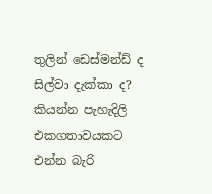තුලින් ඩෙස්මන්ඩ් ද සිල්වා දැක්කා ද? කියන්න පැහැදිලි එකගතාවයකට එන්න බැරි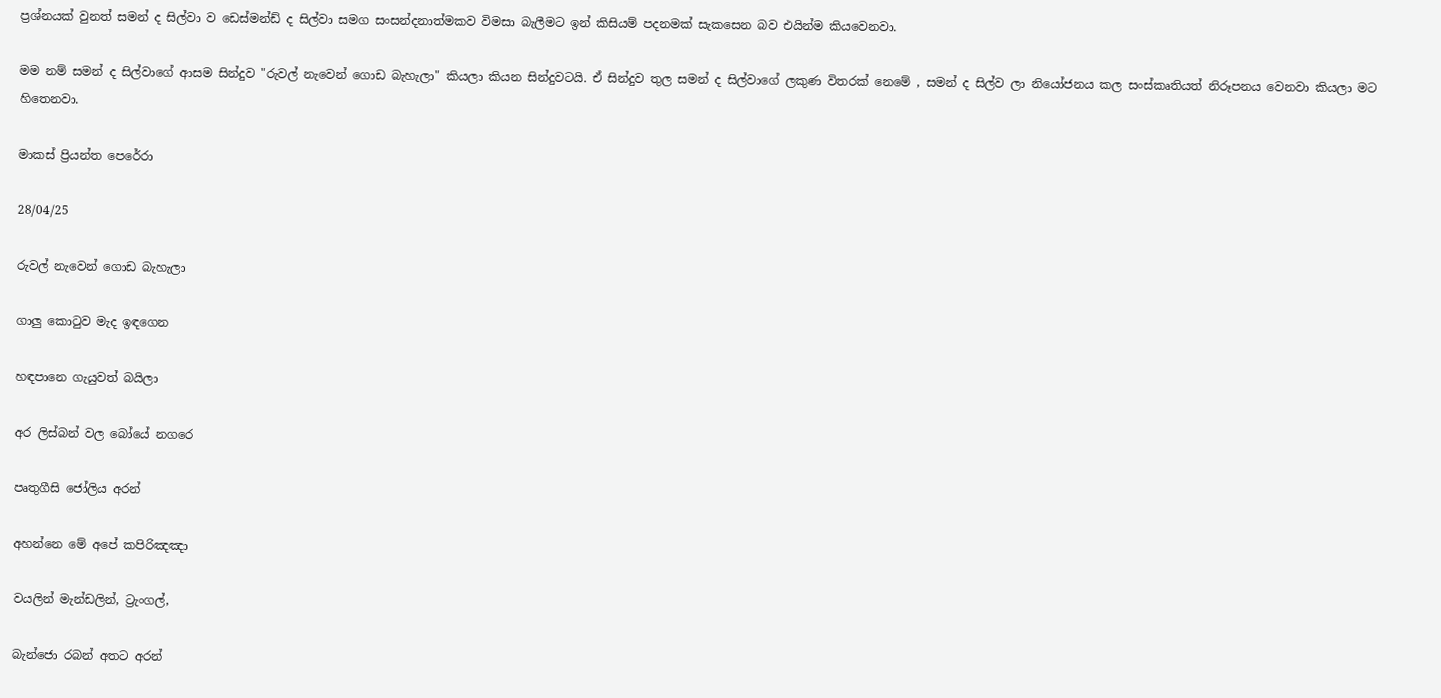ප්‍රශ්නයක් වුනත් සමන් ද සිල්වා ව ඩෙස්මන්ඩ් ද සිල්වා සමග සංසන්දනාත්මකව විමසා බැලීමට ඉන් කිසියම් පදනමක් සැකසෙන බව එයින්ම කියවෙනවා.

මම නම් සමන් ද සිල්වාගේ ආසම සින්දුව "රුවල් නැවෙන් ගොඩ බැහැලා" කියලා කියන සින්දුවටයි. ඒ සින්දුව තුල සමන් ද සිල්වාගේ ලකුණ විතරක් නෙමේ , සමන් ද සිල්ව ලා නියෝජනය කල සංස්කෘතියත් නිරූපනය වෙනවා කියලා මට හිතෙනවා.

මාකස් ප්‍රියන්ත පෙරේරා

28/04/25

රුවල් නැවෙන් ගොඩ බැහැලා

ගාලු කොටුව මැද ඉඳගෙන

හඳපානෙ ගැයුවත් බයිලා

අර ලිස්බන් වල බෝයේ නගරෙ

පෘතුගීසි ජෝලිය අරන්

අහන්නෙ මේ අපේ කපිරිඤඤා

වයලින් මැන්ඩලින්, ට්‍රැංගල්,

බැන්ජො රබන් අතට අරන්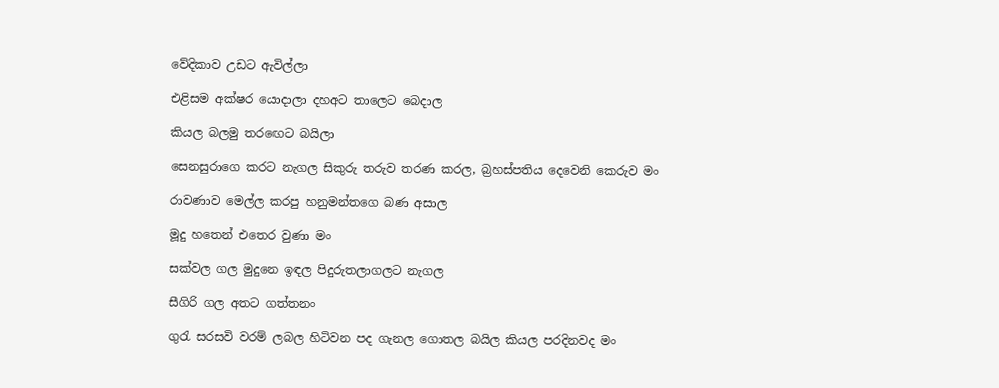වේදිකාව උඩට ඇවිල්ලා

එළිසම අක්ෂර යොදාලා දහඅට තාලෙට බෙදාල

කියල බලමු තරඟෙට බයිලා

සෙනසුරාගෙ කරට නැගල සිකුරු තරුව තරණ කරල, බ්‍රහස්පතිය දෙවෙනි කෙරුව මං

රාවණාව මෙල්ල කරපු හනුමන්තගෙ බණ අසාල

මූදු හතෙන් එතෙර වුණා මං

සක්වල ගල මුදුනෙ ඉඳල පිදුරුතලාගලට නැගල

සීගිරි ගල අතට ගත්තනං

ගුරැ සරසවි වරම් ලබල හිටිවන පද ගැනල ගොතල බයිල කියල පරදිනවද මං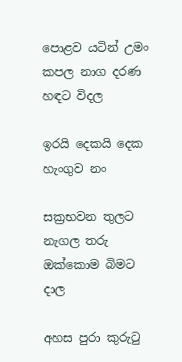පොළව යටින් උමං කපල නාග දරණ හඳට විදල

ඉරයි දෙකයි දෙක හැංගුව නං

සක්‍රභවන තුලට නැගල තරු ඔක්කොම බිමට දාල

අහස පුරා කුරුටු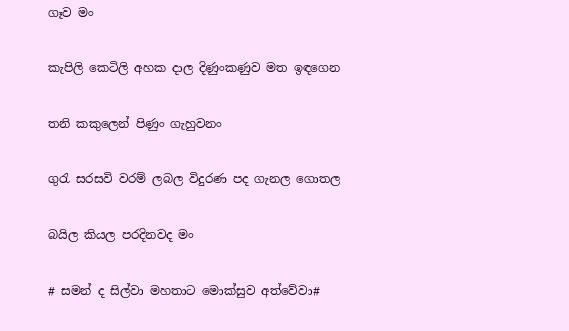ගෑව මං

කැපිලි කෙටිලි අහක දාල දිණුංකණුව මත ඉඳගෙන

තනි කකුලෙන් පිණුං ගැහුවනං

ගුරැ සරසවි වරම් ලබල විදුරණ පද ගැනල ගොතල

බයිල කියල පරදිනවද මං

# සමන් ද සිල්වා මහතාට මොක්සුව අත්වේවා#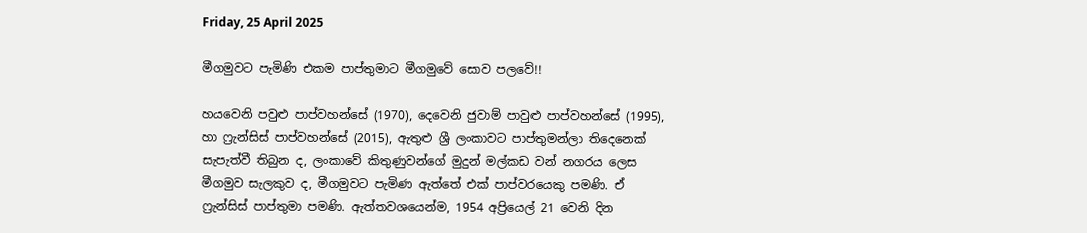Friday, 25 April 2025

මීගමුවට පැමිණි එකම පාප්තුමාට මීගමුවේ සොව පලවේ!!

හයවෙනි පවුළු පාප්වහන්සේ (1970), දෙවෙනි ජුවාම් පාවුළු පාප්වහන්සේ (1995), හා ෆ්‍රැන්සිස් පාප්වහන්සේ (2015), ඇතුළු ශ්‍රී ලංකාවට පාප්තුමන්ලා තිදෙනෙක් සැපැත්වී තිබුන ද, ලංකාවේ කිතුණුවන්ගේ මුදුන් මල්කඩ වන් නගරය ලෙස මීගමුව සැලකුව ද, මීගමුවට පැමිණ ඇත්තේ එක් පාප්වරයෙකු පමණි. ඒ ෆ්‍රැන්සිස් පාප්තුමා පමණි. ඇත්තවශයෙන්ම, 1954 අප්‍රියෙල් 21 වෙනි දින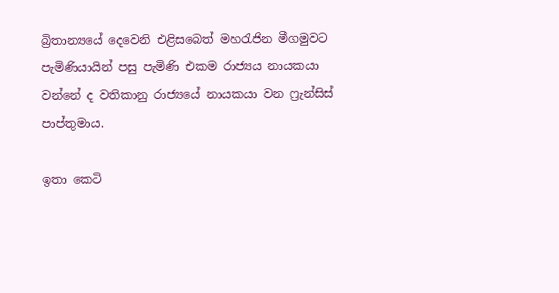බ්‍රිතාන්‍යයේ දෙවෙනි එළිසබෙත් මහරැජින මීගමුවට පැමිණියායින් පසු පැමිණි එකම රාජ්‍යය නායකයා වන්නේ ද වතිකානු රාජ්‍යයේ නායකයා වන ෆ්‍රැන්සිස් පාප්තුමාය.

ඉතා කෙටි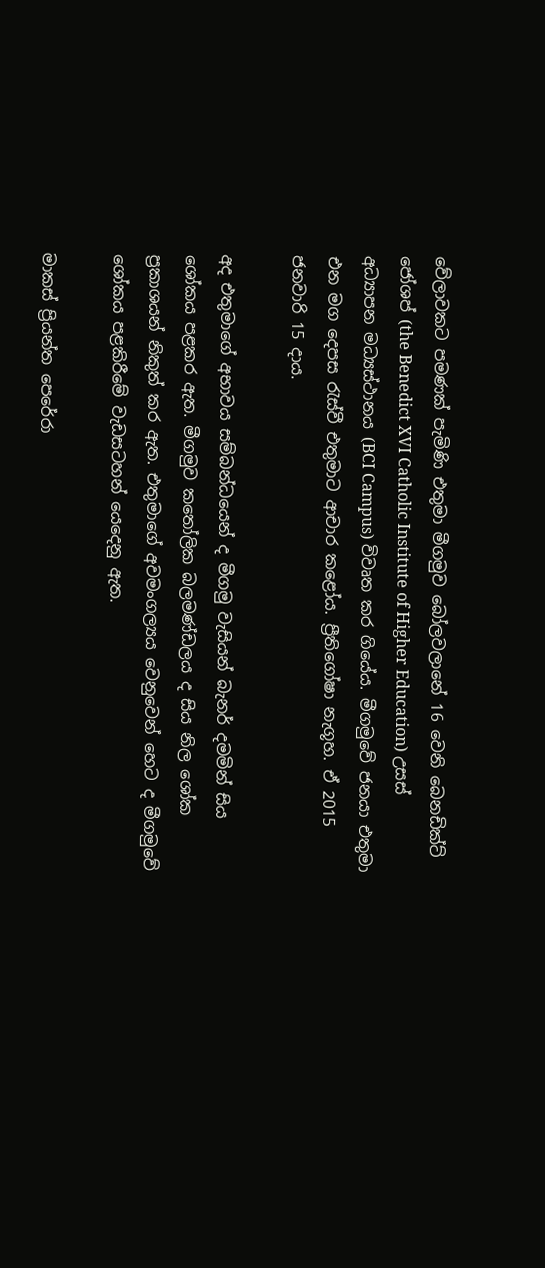වේලාවකට පමණක් පැමිණි එතුමා මීගමුව බෝලවලානේ 16 වෙනි බෙනඩික්ට් ජෝශප් (the Benedict XVI Catholic Institute of Higher Education) උසස් අධ්‍යාපන මධ්‍යස්ථානය (BCI Campus) විවෘත කර ගියේය. මීගමුවේ ජනයා එතුමා එන මග දෙපස රැස්වී එතුමාට ආචාර කළෝය. ප්‍රීතිගෝෂා නැගූහ. ඒ 2015 ජනවාරි 15 දාය.

අද එතුමාගේ අභාවය සම්බන්ධයෙන් ද මීගමු වැසියන් බැනර් දමමින් සිය ශෝකය පළකර ඇත. මීගමුව කතෝලික බලමණ්ඩලය ද සිය නිල ශෝක ප්‍රකාශයන් නිකුත් කර ඇත. එතුමාගේ අවමංගල්‍යය වෙනුවෙන් හෙට ද මීගමුවේ ශෝකය පළකිරීමේ වැඩසටහන් යෙදෙනු ඇත.

මාකස් ප්‍රියන්ත පෙරේරා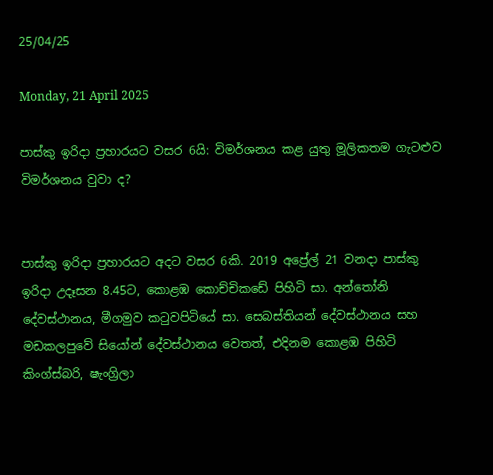25/04/25

Monday, 21 April 2025

පාස්කු ඉරිදා ප්‍රහාරයට වසර 6යි: විමර්ශනය කළ යුතු මූලිකතම ගැටළුව විමර්ශනය වුවා ද?


පාස්කු ඉරිදා ප්‍රහාරයට අදට වසර 6කි. 2019 අප්‍රේල් 21 වනදා පාස්කු ඉරිදා උදෑසන 8.45ට, කොළඹ කොච්චිකඩේ පිහිටි සා. අන්තෝනි දේවස්ථානය, මීගමුව කටුවපිටියේ සා. සෙබස්තියන් දේවස්ථානය සහ මඩකලපුවේ සියෝන් දේවස්ථානය වෙතත්, එදිනම කොළඹ පිහිටි කිංග්ස්බරි, ෂැංග්‍රිලා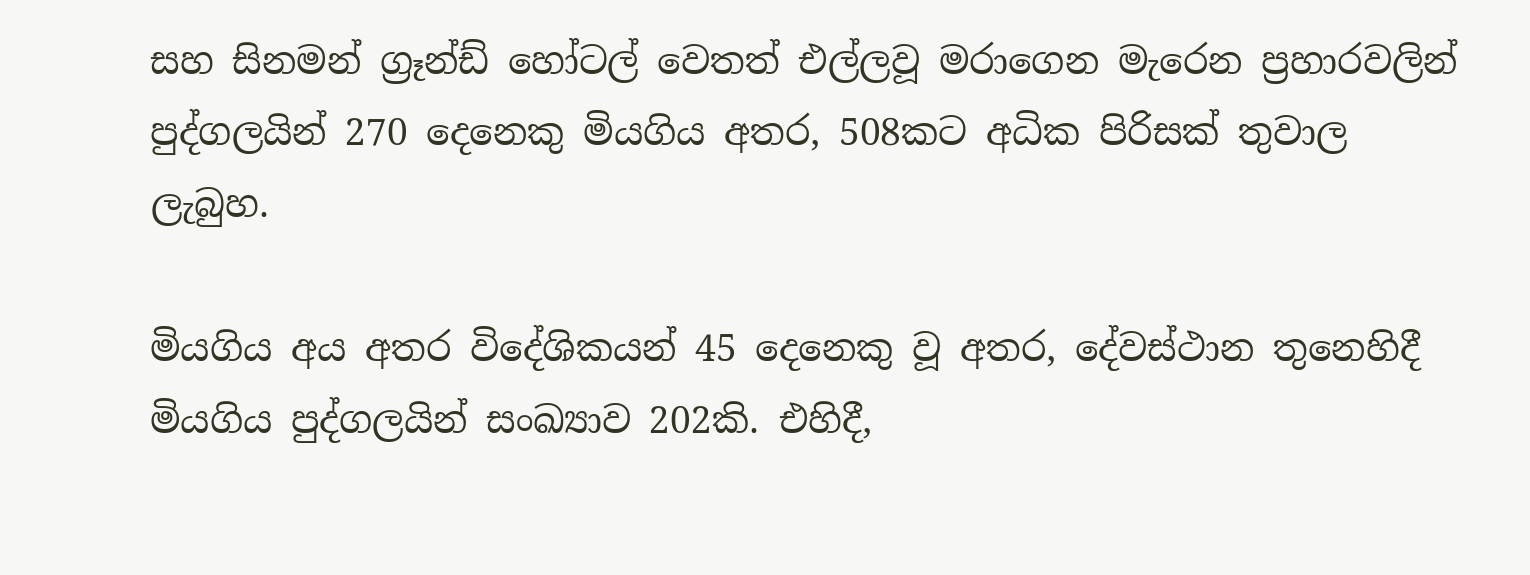සහ සිනමන් ග්‍රෑන්ඩ් හෝටල් වෙතත් එල්ලවූ මරාගෙන මැරෙන ප්‍රහාරවලින් පුද්ගලයින් 270 දෙනෙකු මියගිය අතර, 508කට අධික පිරිසක් තුවාල ලැබුහ.

මියගිය අය අතර විදේශිකයන් 45 දෙනෙකු වූ අතර, දේවස්ථාන තුනෙහිදී මියගිය පුද්ගලයින් සංඛ්‍යාව 202කි. එහිදී,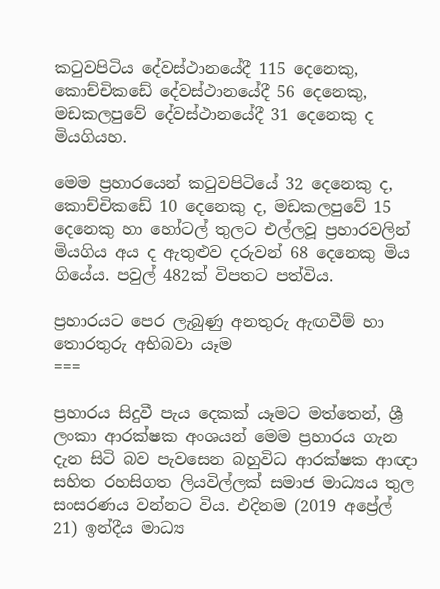කටුවපිටිය දේවස්ථානයේදී 115 දෙනෙකු, කොච්චිකඩේ දේවස්ථානයේදී 56 දෙනෙකු, මඩකලපුවේ දේවස්ථානයේදී 31 දෙනෙකු ද මියගියහ.

මෙම ප්‍රහාරයෙන් කටුවපිටියේ 32 දෙනෙකු ද, කොච්චිකඩේ 10 දෙනෙකු ද, මඩකලපුවේ 15 දෙනෙකු හා හෝටල් තුලට එල්ලවූ ප්‍රහාරවලින් මියගිය අය ද ඇතුළුව දරුවන් 68 දෙනෙකු මිය ගියේය. පවුල් 482ක් විපතට පත්විය.

ප්‍රහාරයට පෙර ලැබුණු අනතුරු ඇඟවීම් හා තොරතුරු අභිබවා යෑම
===

ප්‍රහාරය සිදුවී පැය දෙකක් යෑමට මත්තෙන්, ශ්‍රී ලංකා ආරක්ෂක අංශයන් මෙම ප්‍රහාරය ගැන දැන සිටි බව පැවසෙන බහුවිධ ආරක්ෂක ආඥා සහිත රහසිගත ලියවිල්ලක් සමාජ මාධ්‍යය තුල සංසරණය වන්නට විය. එදිනම (2019 අප්‍රේල් 21) ඉන්දීය මාධ්‍ය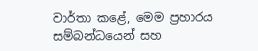වාර්තා කළේ, මෙම ප්‍රහාරය සම්බන්ධයෙන් සහ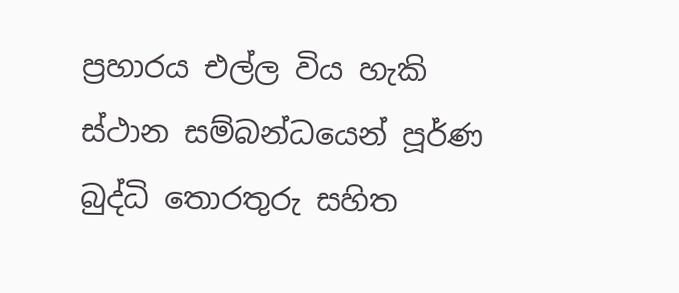ප්‍රහාරය එල්ල විය හැකි ස්ථාන සම්බන්ධයෙන් පූර්ණ බුද්ධි තොරතුරු සහිත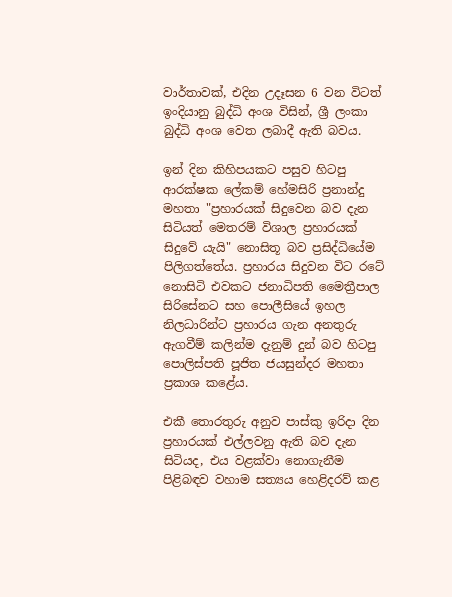වාර්තාවක්, එදින උදෑසන 6 වන විටත් ඉංදියානු බුද්ධි අංශ විසින්, ශ්‍රී ලංකා බුද්ධි අංශ වෙත ලබාදී ඇති බවය.

ඉන් දින කිහිපයකට පසුව හිටපු ආරක්ෂක ලේකම් හේමසිරි ප්‍රනාන්දු මහතා "ප්‍රහාරයක් සිදුවෙන බව දැන සිටියත් මෙතරම් විශාල ප්‍රහාරයක් සිදුවේ යැයි" නොසිතූ බව ප්‍රසිද්ධියේම පිලිගත්තේය. ප්‍රහාරය සිදුවන විට රටේ නොසිටි එවකට ජනාධිපති මෛත්‍රීපාල සිරිසේනට සහ පොලීසියේ ඉහල නිලධාරින්ට ප්‍රහාරය ගැන අනතුරු ඇගවීම් කලින්ම දැනුම් දුන් බව හිටපු පොලිස්පති පූජිත ජයසුන්දර මහතා ප්‍රකාශ කළේය.

එකී තොරතුරු අනුව පාස්කු ඉරිදා දින ප්‍රහාරයක් එල්ලවනු ඇති බව දැන සිටියද, එය වළක්වා නොගැනීම පිළිබඳව වහාම සත්‍යය හෙළිදරව් කළ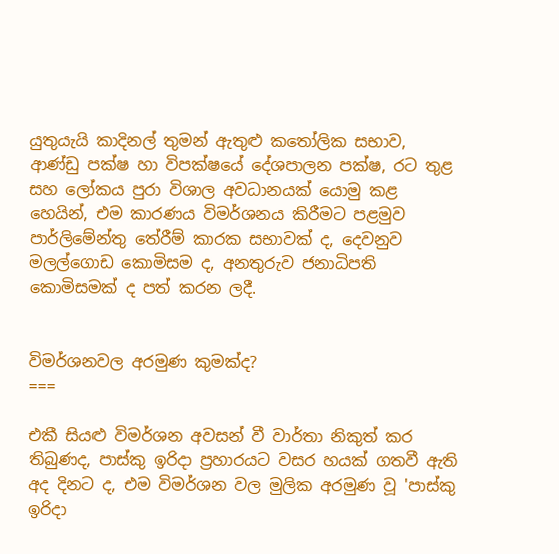යුතුයැයි කාදිනල් තුමන් ඇතුළු කතෝලික සභාව, ආණ්ඩු පක්ෂ හා විපක්ෂයේ දේශපාලන පක්ෂ, රට තුළ සහ ලෝකය පුරා විශාල අවධානයක් යොමු කළ හෙයින්, එම කාරණය විමර්ශනය කිරීමට පළමුව පාර්ලිමේන්තු තේරීම් කාරක සභාවක් ද, දෙවනුව මලල්ගොඩ කොමිසම ද, අනතුරුව ජනාධිපති කොමිසමක් ද පත් කරන ලදී.


විමර්ශනවල අරමුණ කුමක්ද?
===

එකී සියළු විමර්ශන අවසන් වී වාර්තා නිකුත් කර තිබුණද, පාස්කු ඉරිදා ප්‍රහාරයට වසර හයක් ගතවී ඇති අද දිනට ද, එම විමර්ශන වල මුලික අරමුණ වූ 'පාස්කු ඉරිදා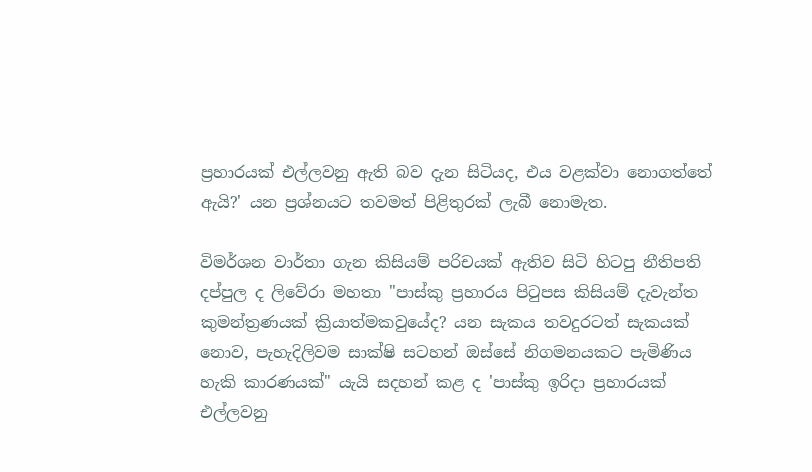ප්‍රහාරයක් එල්ලවනු ඇති බව දැන සිටියද, එය වළක්වා නොගත්තේ ඇයි?' යන ප්‍රශ්නයට තවමත් පිළිතුරක් ලැබී නොමැත.

විමර්ශන වාර්තා ගැන කිසියම් පරිචයක් ඇතිව සිටි හිටපු නීතිපති දප්පුල ද ලිවේරා මහතා "පාස්කු ප්‍රහාරය පිටුපස කිසියම් දැවැන්ත කුමන්ත්‍රණයක් ක්‍රියාත්මකවුයේද? යන සැකය තවදුරටත් සැකයක් නොව, පැහැදිලිවම සාක්ෂි සටහන් ඔස්සේ නිගමනයකට පැමිණිය හැකි කාරණයක්" යැයි සදහන් කළ ද 'පාස්කු ඉරිදා ප්‍රහාරයක් එල්ලවනු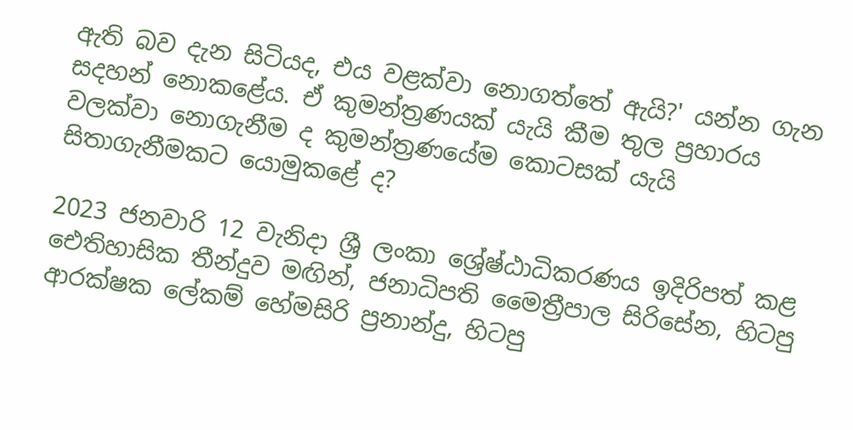ඇති බව දැන සිටියද, එය වළක්වා නොගත්තේ ඇයි?' යන්න ගැන සදහන් නොකළේය. ඒ කුමන්ත්‍රණයක් යැයි කීම තුල ප්‍රහාරය වලක්වා නොගැනීම ද කුමන්ත්‍රණයේම කොටසක් යැයි සිතාගැනීමකට යොමුකළේ ද?

2023 ජනවාරි 12 වැනිදා ශ්‍රී ලංකා ශ්‍රේෂ්ඨාධිකරණය ඉදිරිපත් කළ ඓතිහාසික තීන්දුව මඟින්, ජනාධිපති මෛත්‍රීපාල සිරිසේන, හිටපු ආරක්ෂක ලේකම් හේමසිරි ප්‍රනාන්දු, හිටපු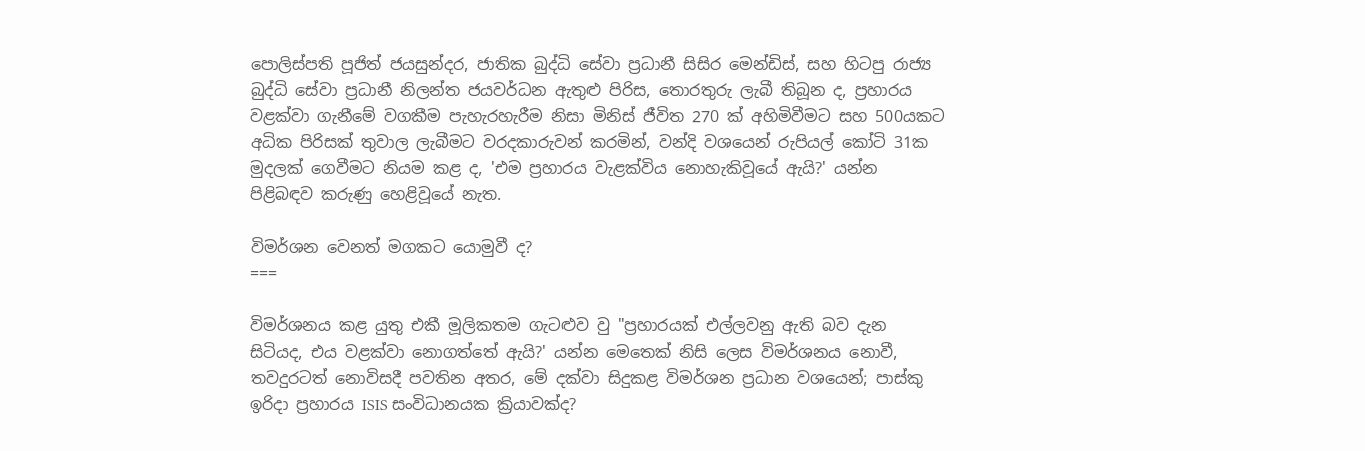පොලිස්පති පූජිත් ජයසුන්දර, ජාතික බුද්ධි සේවා ප්‍රධානී සිසිර මෙන්ඩිස්, සහ හිටපු රාජ්‍ය බුද්ධි සේවා ප්‍රධානී නිලන්ත ජයවර්ධන ඇතුළු පිරිස, තොරතුරු ලැබී තිබූන ද, ප්‍රහාරය වළක්වා ගැනීමේ වගකීම පැහැරහැරීම නිසා මිනිස් ජීවිත 270 ක් අහිමිවීමට සහ 500යකට අධික පිරිසක් තුවාල ලැබීමට වරදකාරුවන් කරමින්, වන්දි වශයෙන් රුපියල් කෝටි 31ක මුදලක් ගෙවීමට නියම කළ ද, 'එම ප්‍රහාරය වැළක්විය නොහැකිවූයේ ඇයි?' යන්න පිළිබඳව කරුණු හෙළිවූයේ නැත.

විමර්ශන වෙනත් මගකට යොමුවී ද?
===

විමර්ශනය කළ යුතු එකී මූලිකතම ගැටළුව වු "ප්‍රහාරයක් එල්ලවනු ඇති බව දැන සිටියද, එය වළක්වා නොගත්තේ ඇයි?' යන්න මෙතෙක් නිසි ලෙස විමර්ශනය නොවී, තවදුරටත් නොවිසදී පවතින අතර, මේ දක්වා සිදුකළ විමර්ශන ප්‍රධාන වශයෙන්; පාස්කු ඉරිදා ප්‍රහාරය ISIS සංවිධානයක ක්‍රියාවක්ද?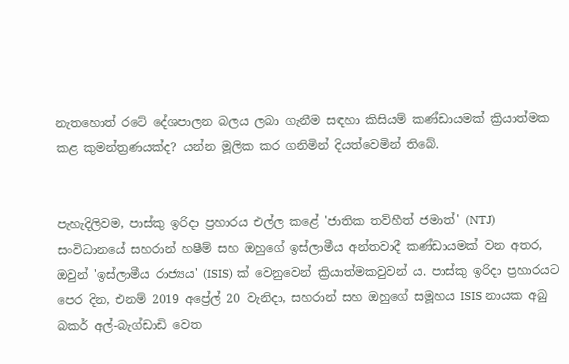නැතහොත් රටේ දේශපාලන බලය ලබා ගැනීම සඳහා කිසියම් කණ්ඩායමක් ක්‍රියාත්මක කළ කුමන්ත්‍රණයක්ද? යන්න මූලික කර ගනිමින් දියත්වෙමින් තිබේ.


පැහැදිලිවම, පාස්කු ඉරිදා ප්‍රහාරය එල්ල කළේ 'ජාතික තව්හීත් ජමාත්' (NTJ) සංවිධානයේ සහරාන් හෂීම් සහ ඔහුගේ ඉස්ලාමීය අන්තවාදී කණ්ඩායමක් වන අතර, ඔවුන් 'ඉස්ලාමීය රාජ්‍යය' (ISIS) ක් වෙනුවෙන් ක්‍රියාත්මකවුවන්‍ ය. පාස්කු ඉරිදා ප්‍රහාරයට පෙර දින, එනම් 2019 අප්‍රේල් 20 වැනිදා, සහරාන් සහ ඔහුගේ සමූහය ISIS නායක අබු බකර් අල්-බැග්ඩාඩි වෙත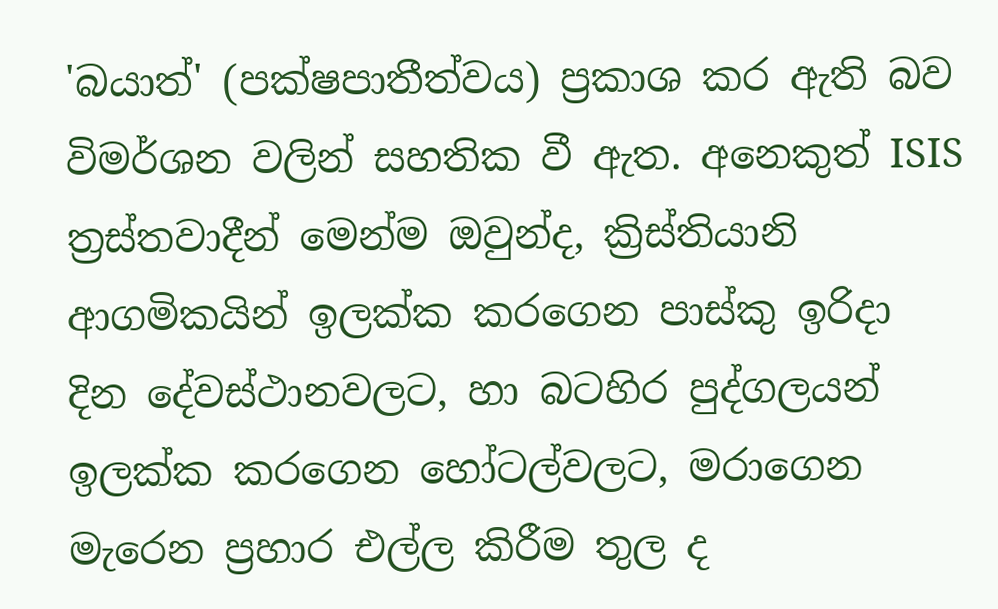'බයාත්' (පක්ෂපාතීත්වය) ප්‍රකාශ කර ඇති බව විමර්ශන වලින් සහතික වී ඇත. අනෙකුත් ISIS ත්‍රස්තවාදීන් මෙන්ම ඔවුන්ද, ක්‍රිස්තියානි ආගමිකයින් ඉලක්ක කරගෙන පාස්කු ඉරිදා දින දේවස්ථානවලට, හා බටහිර පුද්ගලයන් ඉලක්ක කරගෙන හෝටල්වලට, මරාගෙන මැරෙන ප්‍රහාර එල්ල කිරීම තුල ද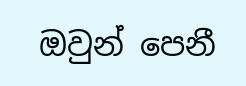ඔවුන් පෙනී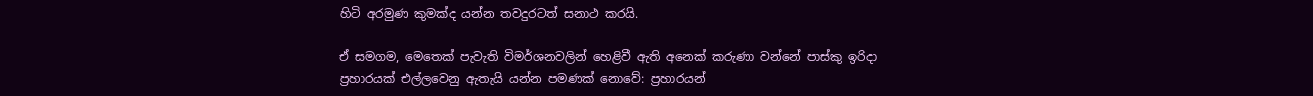හිටි අරමුණ කුමක්ද යන්න තවදුරටත් සනාථ කරයි.

ඒ සමගම, මෙතෙක් පැවැති විමර්ශනවලින් හෙළිවී ඇති අනෙක් කරුණා වන්නේ පාස්කු ඉරිදා ප්‍රහාරයක් එල්ලවෙනු ඇතැයි යන්න පමණක් නොවේ: ප්‍රහාරයන්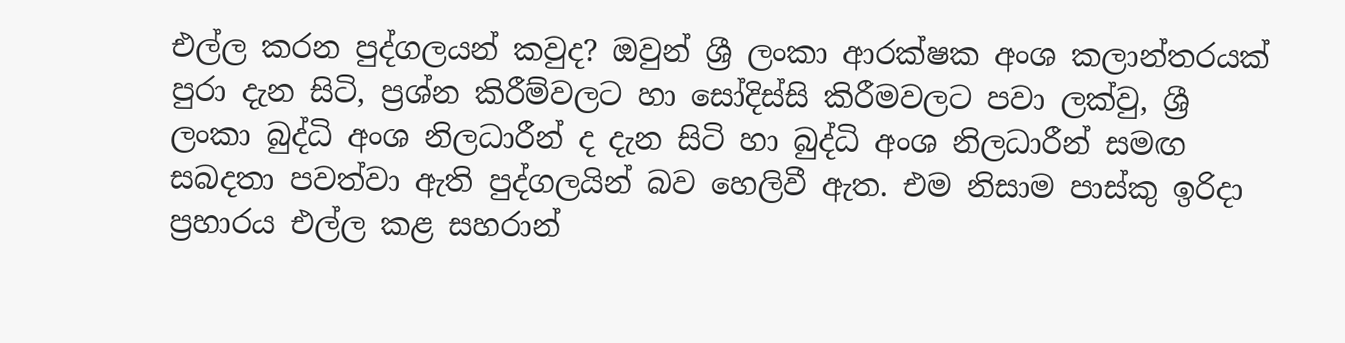එල්ල කරන පුද්ගලයන් කවුද? ඔවුන් ශ්‍රී ලංකා ආරක්ෂක අංශ කලාන්තරයක් පුරා දැන සිටි, ප්‍රශ්න කිරීම්වලට හා සෝදිස්සි කිරීමවලට පවා ලක්වු, ශ්‍රී ලංකා බුද්ධි අංශ නිලධාරීන් ද දැන සිටි හා බුද්ධි අංශ නිලධාරීන් සමඟ සබදතා පවත්වා ඇති පුද්ගලයින් බව හෙලිවී ඇත. එම නිසාම පාස්කු ඉරිදා ප්‍රහාරය එල්ල කළ සහරාන්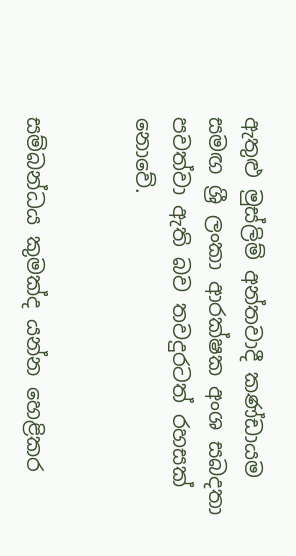ඇතුළු මුස්ලිම් අන්තවාදී කණ්ඩායම සමඟ ශ්‍රී ලංකා ආරක්ෂක අංශ සබදතා පවත්වා ඇති බව තවදුරටත් රහසක් නොවේ.


සම්බන්ධය කුමක්ද යන්න හෙළිකර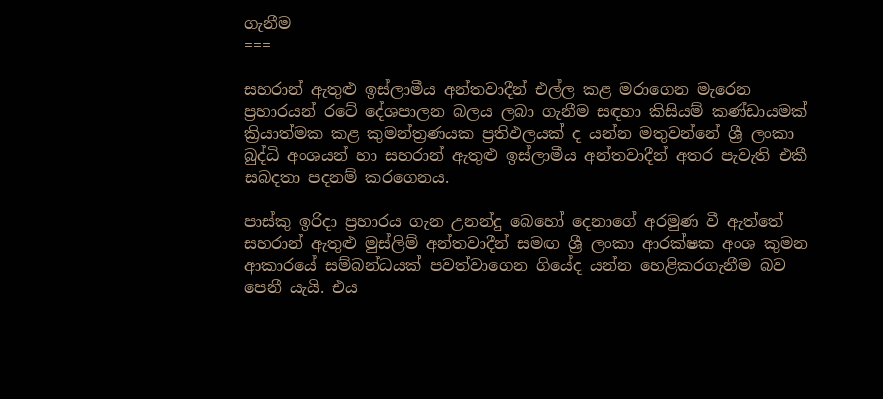ගැනීම
===

සහරාන් ඇතුළු ඉස්ලාමීය අන්තවාදීන් එල්ල කළ මරාගෙන මැරෙන ප්‍රහාරයන් රටේ දේශපාලන බලය ලබා ගැනීම සඳහා කිසියම් කණ්ඩායමක් ක්‍රියාත්මක කළ කුමන්ත්‍රණයක ප්‍රතිඵලයක් ද යන්න මතුවන්නේ ශ්‍රී ලංකා බුද්ධි අංශයන් හා සහරාන් ඇතුළු ඉස්ලාමීය අන්තවාදීන් අතර පැවැති එකී සබදතා පදනම් කරගෙනය.

පාස්කු ඉරිදා ප්‍රහාරය ගැන උනන්දු බෙහෝ දෙනාගේ අරමුණ වී ඇත්තේ සහරාන් ඇතුළු මුස්ලිම් අන්තවාදීන් සමඟ ශ්‍රී ලංකා ආරක්ෂක අංශ කුමන ආකාරයේ සම්බන්ධයක් පවත්වාගෙන ගියේද යන්න හෙළිකරගැනීම බව පෙනී යැයි. එය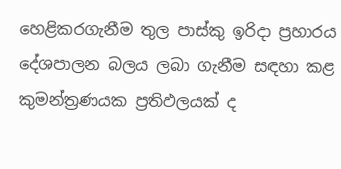හෙළිකරගැනීම තුල පාස්කු ඉරිදා ප්‍රහාරය දේශපාලන බලය ලබා ගැනීම සඳහා කළ කුමන්ත්‍රණයක ප්‍රතිඵලයක් ද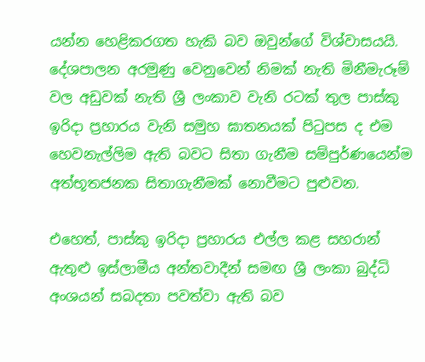යන්න හෙළිකරගත හැකි බව ඔවුන්ගේ විශ්වාසයයි. දේශපාලන අරමුණු වෙනුවෙන් නිමක් නැති මිනීමැරූම් වල අඩුවක් නැති ශ්‍රී ලංකාව වැනි රටක් තුල පාස්කු ඉරිදා ප්‍රහාරය වැනි සමුහ ඝාතනයක් පිටුපස ද එම හෙවනැල්ලිම ඇති බවට සිතා ගැනීම සම්පුර්ණයෙන්ම අත්භූතජනක සිතාගැනීමක් නොවීමට පුළුවන.

එහෙත්, පාස්කු ඉරිදා ප්‍රහාරය එල්ල කළ සහරාන් ඇතුළු ඉස්ලාමීය අන්තවාදීන් සමඟ ශ්‍රී ලංකා බුද්ධි අංශයන් සබදතා පවත්වා ඇති බව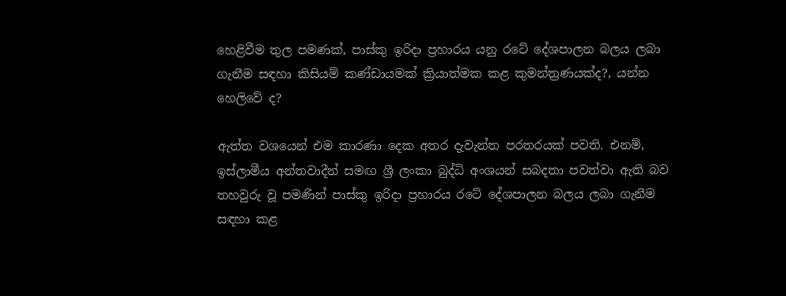හෙළිවීම තුල පමණක්, පාස්කු ඉරිදා ප්‍රහාරය යනු රටේ දේශපාලන බලය ලබා ගැනීම සඳහා කිසියම් කණ්ඩායමක් ක්‍රියාත්මක කළ කුමන්ත්‍රණයක්ද?, යන්න හෙලිවේ ද?

ඇත්ත වශයෙන් එම කාරණා දෙක අතර දැවැන්ත පරතරයක් පවති. එනම්, ඉස්ලාමීය අන්තවාදීන් සමඟ ශ්‍රී ලංකා බුද්ධි අංශයන් සබදතා පවත්වා ඇති බව තහවුරු වූ පමණින් පාස්කු ඉරිදා ප්‍රහාරය රටේ දේශපාලන බලය ලබා ගැනීම සඳහා කළ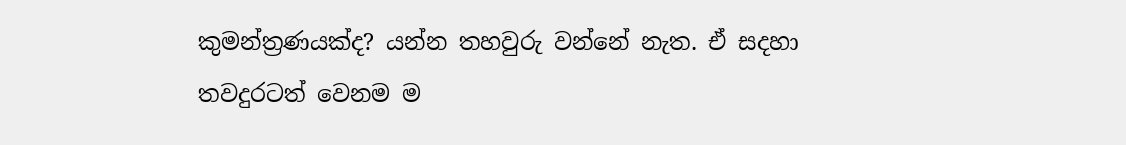කුමන්ත්‍රණයක්ද? යන්න තහවුරු වන්නේ නැත. ඒ සදහා තවදුරටත් වෙනම ම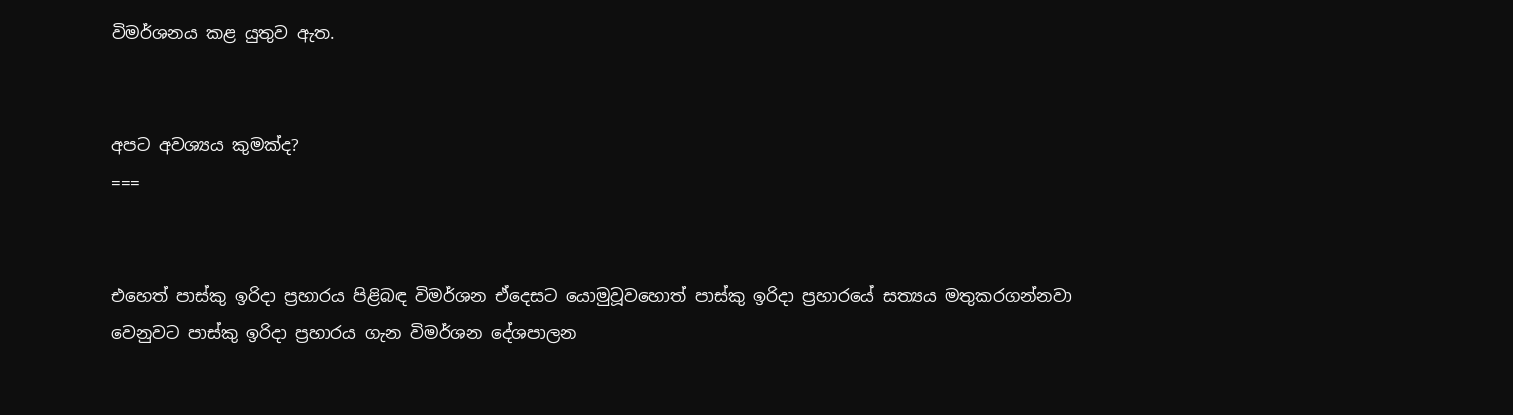විමර්ශනය කළ යුතුව ඇත.


අපට අවශ්‍යය කුමක්ද?
===


එහෙත් පාස්කු ඉරිදා ප්‍රහාරය පිළිබඳ විමර්ශන ඒදෙසට යොමුවූවහොත් පාස්කු ඉරිදා ප්‍රහාරයේ සත්‍යය මතුකරගන්නවා වෙනුවට පාස්කු ඉරිදා ප්‍රහාරය ගැන විමර්ශන දේශපාලන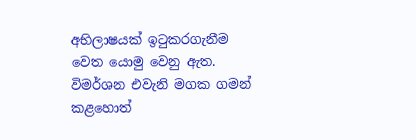අභිලාෂයක් ඉටුකරගැනීම වෙත යොමු වෙනු ඇත. විමර්ශන එවැනි මගක ගමන් කළහොත්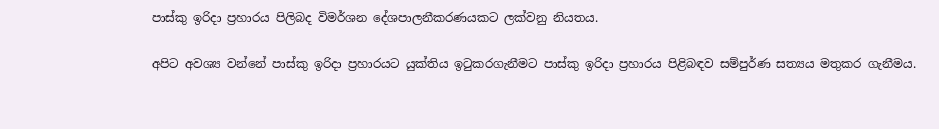පාස්කු ඉරිදා ප්‍රහාරය පිලිබද විමර්ශන දේශපාලනීකරණයකට ලක්වනු නියතය.

අපිට අවශ්‍ය වන්නේ පාස්කු ඉරිදා ප්‍රහාරයට යුක්තිය ඉටුකරගැනීමට පාස්කු ඉරිදා ප්‍රහාරය පිළිබඳව සම්පුර්ණ සත්‍යය මතුකර ගැනීමය.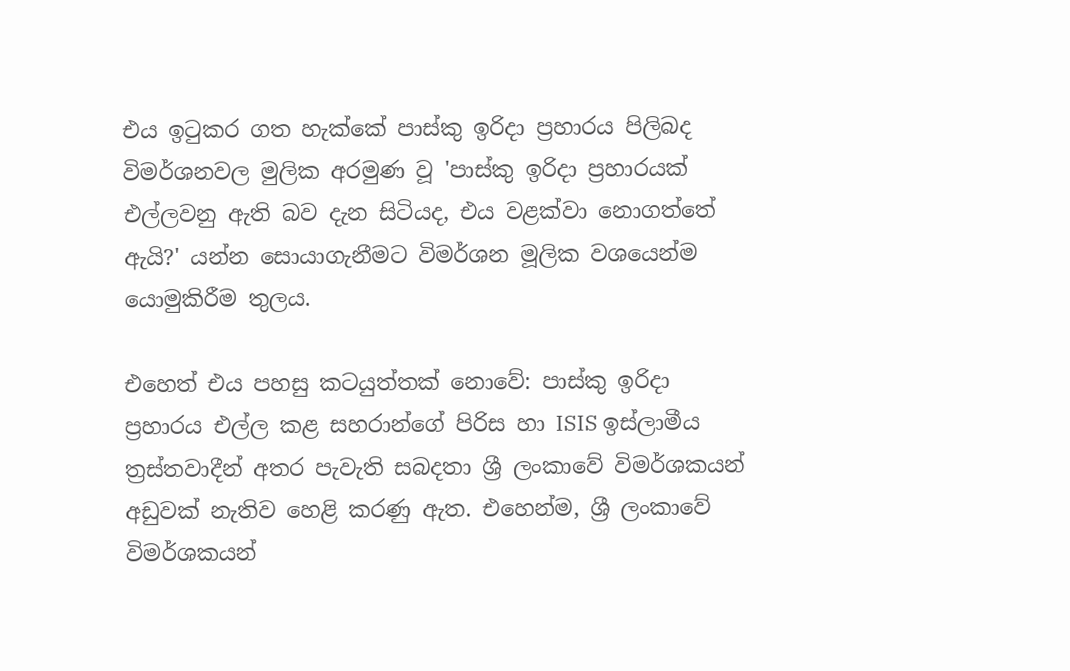එය ඉටුකර ගත හැක්කේ පාස්කු ඉරිදා ප්‍රහාරය පිලිබද විමර්ශනවල මුලික අරමුණ වූ 'පාස්කු ඉරිදා ප්‍රහාරයක් එල්ලවනු ඇති බව දැන සිටියද, එය වළක්වා නොගත්තේ ඇයි?' යන්න සොයාගැනීමට විමර්ශන මූලික වශයෙන්ම යොමුකිරීම තුලය.

එහෙත් එය පහසු කටයුත්තක් නොවේ: පාස්කු ඉරිදා ප්‍රහාරය එල්ල කළ සහරාන්ගේ පිරිස හා ISIS ඉස්ලාමීය ත්‍රස්තවාදීන් අතර පැවැති සබදතා ශ්‍රී ලංකාවේ විමර්ශකයන් අඩුවක් නැතිව හෙළි කරණු ඇත. එහෙන්ම, ශ්‍රී ලංකාවේ විමර්ශකයන්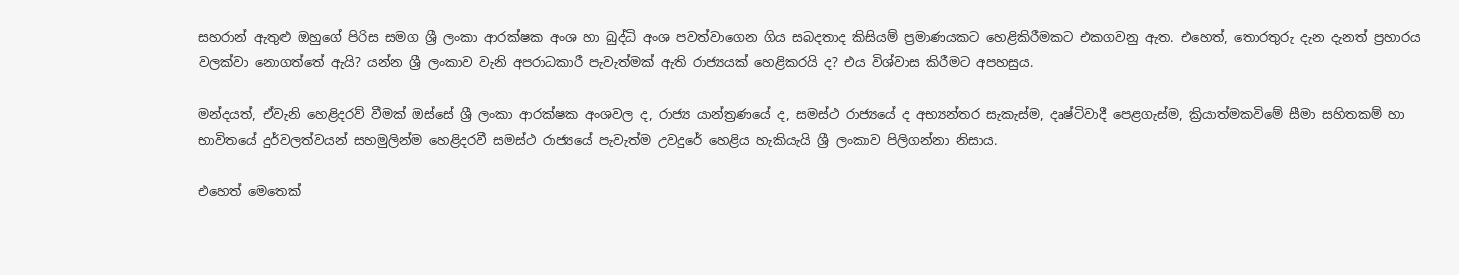සහරාන් ඇතුළු ඔහුගේ පිරිස සමග ශ්‍රී ලංකා ආරක්ෂක අංශ හා බුද්ධි අංශ පවත්වාගෙන ගිය සබදතාද කිසියම් ප්‍රමාණයකට හෙළිකිරීමකට එකගවනු ඇත. එහෙත්, තොරතුරු දැන දැනත් ප්‍රහාරය වලක්වා නොගත්තේ ඇයි? යන්න ශ්‍රී ලංකාව වැනි අපරාධකාරී පැවැත්මක් ඇති රාජ්‍යයක් හෙළිකරයි ද? එය විශ්වාස කිරීමට අපහසුය.

මන්දයත්, ඒවැනි හෙළිදරව් වීමක් ඔස්සේ ශ්‍රී ලංකා ආරක්ෂක අංශවල ද, රාජ්‍ය යාන්ත්‍රණයේ ද, සමස්ථ රාජ්‍යයේ ද අභ්‍යන්තර සැකැස්ම, දෘෂ්ටිවාදී පෙළගැස්ම, ක්‍රියාත්මකවිමේ සීමා සහිතකම් හා භාවිතයේ දුර්වලත්වයන් සහමුලින්ම හෙළිදරවී සමස්ථ රාජ්‍යයේ පැවැත්ම උවදුරේ හෙළිය හැකියැයි ශ්‍රී ලංකාව පිලිගන්නා නිසාය.

එහෙත් මෙතෙක්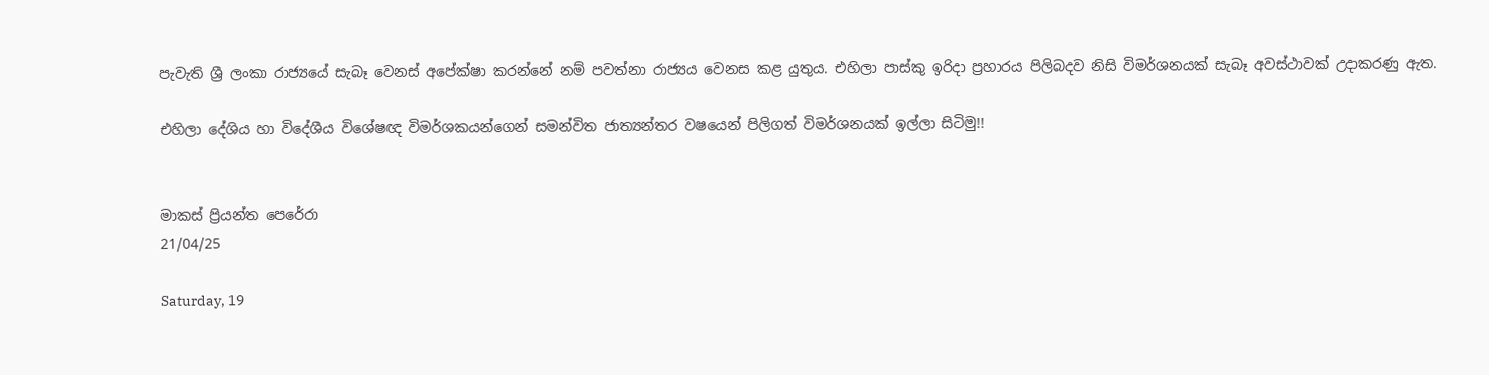පැවැති ශ්‍රී ලංකා රාජ්‍යයේ සැබෑ වෙනස් අපේක්ෂා කරන්නේ නම් පවත්නා රාජ්‍යය වෙනස කළ යුතුය. එහිලා පාස්කු ඉරිදා ප්‍රහාරය පිලිබදව නිසි විමර්ශනයක් සැබෑ අවස්ථාවක් උදාකරණු ඇත.

එහිලා දේශිය හා විදේශීය විශේෂඥ විමර්ශකයන්ගෙන් සමන්විත ජාත්‍යන්තර වෂයෙන් පිලිගත් විමර්ශනයක් ඉල්ලා සිටිමු!!


මාකස් ප්‍රියන්ත පෙරේරා
21/04/25

Saturday, 19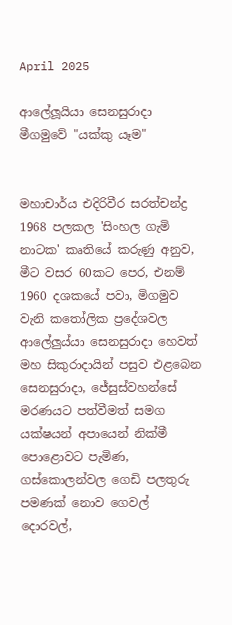April 2025

ආලේලූයියා සෙනසුරාදා මීගමුවේ "යක්කු යෑම"


මහාචාර්ය එදිරිවීර සරත්චන්ද්‍ර 1968 පලකල 'සිංහල ගැමි නාටක' කෘතියේ කරුණු අනුව, මීට වසර 60කට පෙර, එනම් 1960 දශකයේ පවා, මිගමුව වැනි කතෝලික ප්‍රදේශවල ආලේලුය්යා සෙනසුරාදා හෙවත් මහ සිකුරාදායින් පසුව එළබෙන සෙනසුරාදා, ජේසුස්වහන්සේ මරණයට පත්වීමත් සමග යක්ෂයන් අපායෙන් නික්මී පොළොවට පැමිණ, ගස්කොලන්වල ගෙඩි පලතුරු පමණක් නොව ගෙවල් දොරවල්,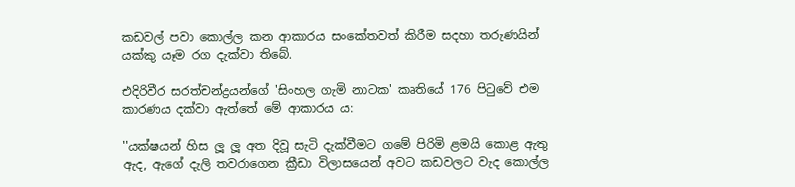කඩවල් පවා කොල්ල කන ආකාරය සංකේතවත් කිරීම සදහා තරුණයින් යක්කු යෑම රග දැක්වා තිබේ.

එදිරිවීර සරත්චන්ද්‍රයන්ගේ 'සිංහල ගැමි නාටක' කෘතියේ 176 පිටුවේ එම කාරණය දක්වා ඇත්තේ මේ ආකාරය ය:

''යක්ෂයන් හිස ලූ ලූ අත දිවූ සැටි දැක්වීමට ගමේ පිරිමි ළමයි කොළ ඇතු ඇද, ඇගේ දැලි තවරාගෙන ක්‍රීඩා විලාසයෙන් අවට කඩවලට වැද කොල්ල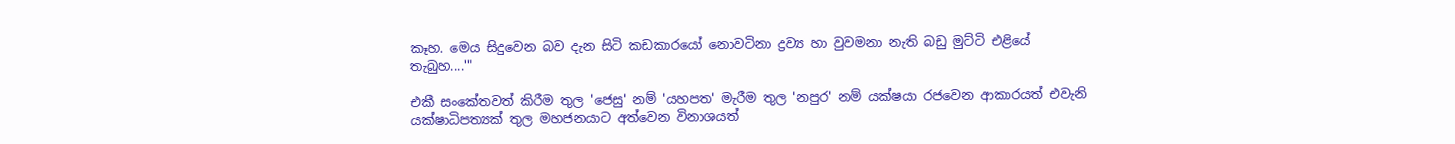කෑහ. මෙය සිදුවෙන බව දැන සිටි කඩකාරයෝ නොවටිනා ද්‍රව්‍ය හා වුවමනා නැති බඩු මුට්ටි එළියේ තැබුහ....'"

එකී සංකේතවත් කිරීම තුල 'ජෙසු' නම් 'යහපත' මැරීම තුල 'නපුර' නම් යක්ෂයා රජවෙන ආකාරයත් එවැනි යක්ෂාධිපත්‍යක් තුල මහජනයාට අත්වෙන විනාශයත්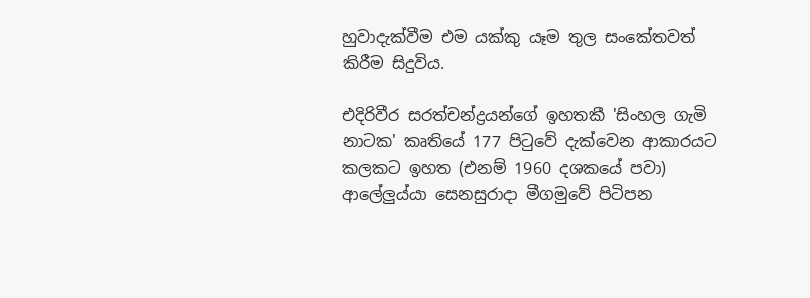හුවාදැක්වීම එම යක්කු යෑම තුල සංකේතවත් කිරීම සිදුවිය.

එදිරිවීර සරත්චන්ද්‍රයන්ගේ ඉහතකී 'සිංහල ගැමි නාටක' කෘතියේ 177 පිටුවේ දැක්වෙන ආකාරයට කලකට ඉහත (එනම් 1960 දශකයේ පවා) ආලේලුය්යා සෙනසුරාදා මීගමුවේ පිටිපන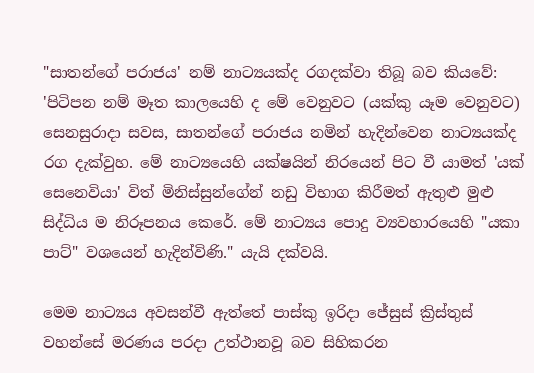"සාතන්ගේ පරාජය' නම් නාට්‍යයක්ද රගදක්වා තිබූ බව කියවේ: 'පිටිපන නම් මෑත කාලයෙහි ද මේ වෙනුවට (යක්කු යෑම වෙනුවට) සෙනසුරාදා සවස, සාතන්ගේ පරාජය නමින් හැදින්වෙන නාට්‍යයක්ද රග දැක්වුහ. මේ නාට්‍යයෙහි යක්ෂයින් නිරයෙන් පිට වී යාමත් 'යක් සෙනෙවියා' විත් මිනිස්සුන්ගේන් නඩු විභාග කිරීමත් ඇතුළු මුළු සිද්ධිය ම නිරූපනය කෙරේ. මේ නාට්‍යය පොදු ව්‍යවහාරයෙහි "යකා පාට්" වශයෙන් හැදින්විණි." යැයි දක්වයි.

මෙම නාට්‍යය අවසන්වී ඇත්තේ පාස්කු ඉරිදා ජේසුස් ක්‍රිස්තුස් වහන්සේ මරණය පරදා උත්ථානවූ බව සිහිකරන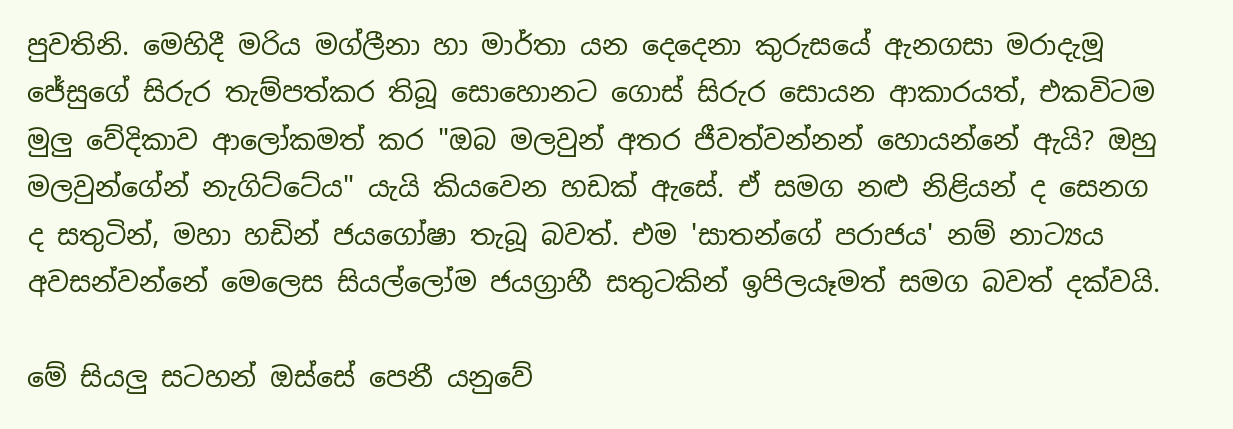පුවතිනි. මෙහිදී මරිය මග්ලීනා හා මාර්තා යන දෙදෙනා කුරුසයේ ඇනගසා මරාදැමූ ජේසුගේ සිරුර තැම්පත්කර තිබූ සොහොනට ගොස් සිරුර සොයන ආකාරයත්, එකවිටම මුලු වේදිකාව ආලෝකමත් කර "ඔබ මලවුන් අතර ජීවත්වන්නන් හොයන්නේ ඇයි? ඔහු මලවුන්ගේන් නැගිට්ටේය" යැයි කියවෙන හඩක් ඇසේ. ඒ සමග නළු නිළියන් ද සෙනග ද සතුටින්, මහා හඩින් ජයගෝෂා තැබූ බවත්. එම 'සාතන්ගේ පරාජය' නම් නාට්‍යය අවසන්වන්නේ මෙලෙස සියල්ලෝම ජයග්‍රාහී සතුටකින් ඉපිලයෑමත් සමග බවත් දක්වයි.

මේ සියලු සටහන් ඔස්සේ පෙනී යනුවේ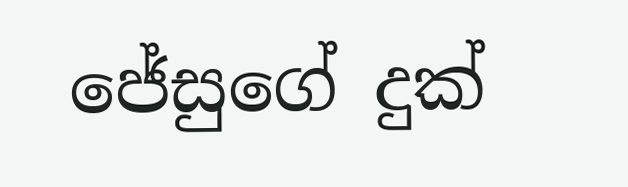ජේසුගේ දුක්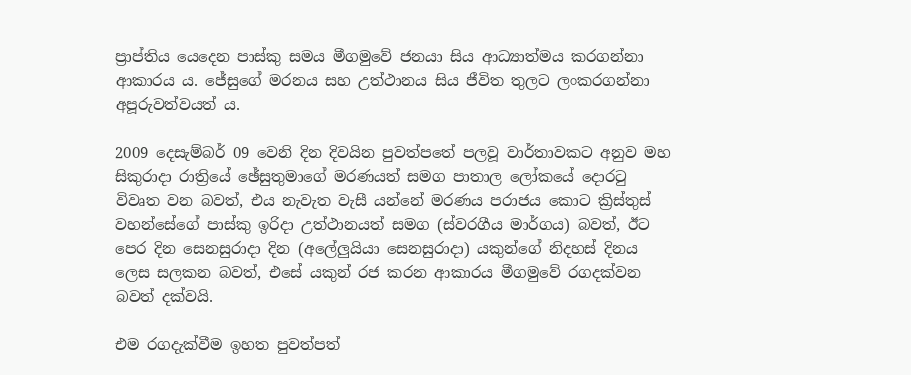ප්‍රාප්තිය යෙදෙන පාස්කු සමය මීගමුවේ ජනයා සිය ආධ්‍යාත්මය කරගන්නා ආකාරය ය. ජේසුගේ මරනය සහ උත්ථා‍නය සිය ජීවිත තුලට ලංකරගන්නා අපූරුවත්වයත් ය.

2009 දෙසැම්බර් 09 වෙනි දින දිවයින පුවත්පතේ පලවූ වාර්තාවකට අනුව මහ සිකුරාදා රාත්‍රියේ ඡේසුතුමාගේ මරණයත් සමග පාතාල ලෝකයේ දොරටු විවෘත වන බවත්, එය නැවැත වැසී යන්නේ මරණය පරාජය කොට ක්‍රිස්තුස් වහන්සේගේ පාස්කු ඉරිදා උත්ථානයත් සමග (ස්‌වරගීය මාර්ගය) බවත්, ඊට පෙර දින සෙනසුරාදා දින (අලේලුයියා සෙනසුරාදා) යකුන්ගේ නිදහස්‌ දිනය ලෙස සලකන බවත්, එසේ යකුන් රජ කරන ආකාරය මීගමුවේ රගදක්වන බවත් දක්වයි.

එම රගදැක්වීම ඉහත පුවත්පත්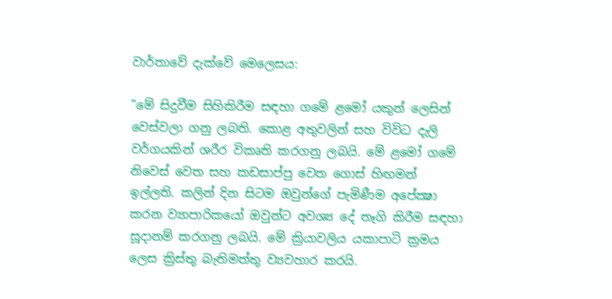වාර්තාවේ දැක්වේ මෙලෙසය:

"මේ සිදුවීම සිහිකිරීම සඳහා ගමේ ළමෝ යකුන් ලෙසින් වෙස්‌වලා ගනු ලබති. කොළ අතුවලින් සහ විවිධ දැලි වර්ගයකින් ශරීර විකෘති කරගනු ලබයි. මේ ළමෝ ගමේ නිවෙස්‌ වෙත සහ කඩසාප්පු වෙත ගොස්‌ හිඟමන් ඉල්ලති. කලින් දින සිටම ඔවුන්ගේ පැමිණීම අපේක්‍ෂා කරන ව්‍යාපාරිකයෝ ඔවුන්ට අවශ්‍ය දේ තෑගි කිරීම සඳහා සූදානම් කරගනු ලබයි. මේ ක්‍රියාවලිය යකාපාටි ක්‍රමය ලෙස ක්‍රිස්‌තු බැතිමත්තු ව්‍යවහාර කරයි.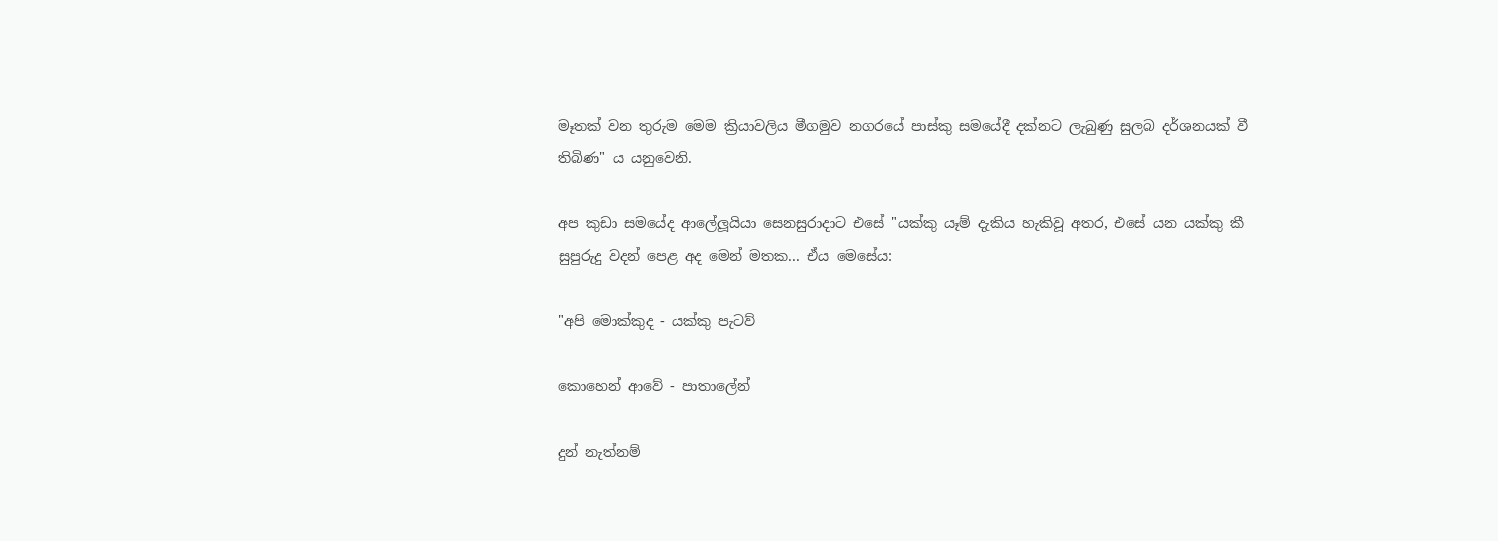මෑතක්‌ වන තුරුම මෙම ක්‍රියාවලිය මීගමුව නගරයේ පාස්‌කු සමයේදී දක්‌නට ලැබුණු සුලබ දර්ශනයක්‌ වී තිබිණ" ය යනුවෙනි.

අප කුඩා සමයේද ආලේලූයියා සෙනසුරාදාට එසේ "යක්කු යෑම් දැකිය හැකිවූ අතර, එසේ යන යක්කු කී සුපුරුදු වදන් පෙළ අද මෙන් මතක... ඒය මෙසේය:

"අපි මොක්කුද - යක්කු පැටව්‍

කොහෙන් ආවේ - පාතාලේන්

දුන් නැත්නම්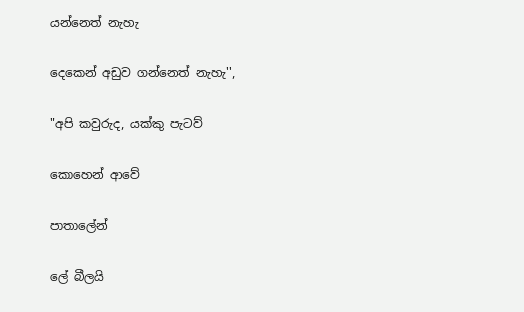යන්නෙත් නැහැ

දෙකෙන් අඩුව ගන්නෙත් නැහැ'',

"අපි කවුරුද, යක්කු පැටව්‍

කොහෙන් ආවේ

පාතාලේන්

ලේ බීලයි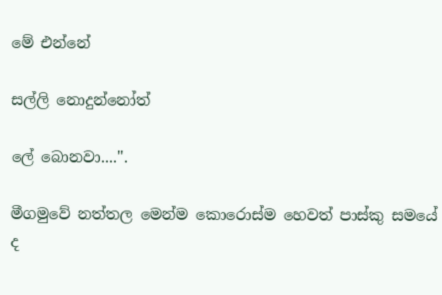මේ එන්නේ

සල්ලි නොදුන්නෝත්

ලේ බොනවා....''.

මීගමුවේ නත්තල මෙන්ම කොරොස්ම හෙවත් පාස්කු සමයේ ද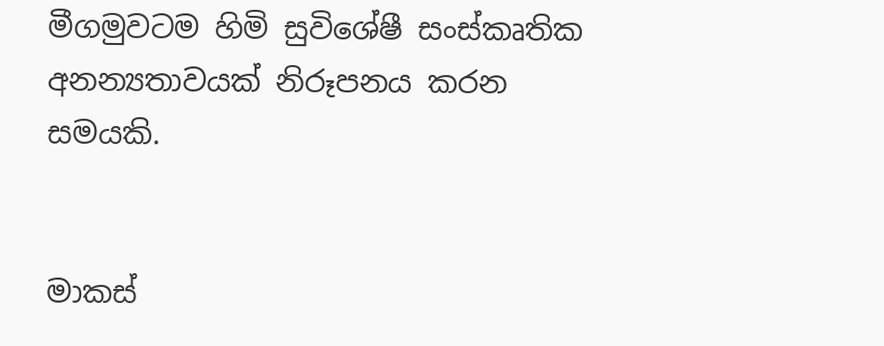මීගමුවටම හිමි සුවිශේෂී සංස්කෘතික අනන්‍යතාවයක් නිරූපනය කරන සමයකි.


මාකස්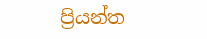ප්‍රියන්ත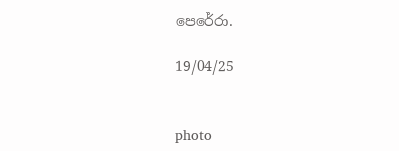පෙරේරා.

19/04/25


photo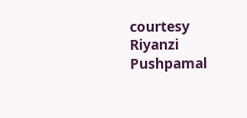courtesy Riyanzi Pushpamal